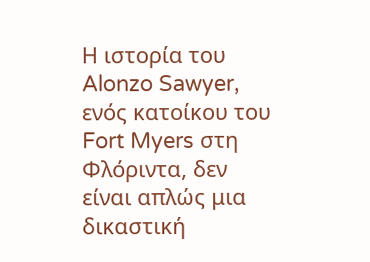Η ιστορία του Alonzo Sawyer, ενός κατοίκου του Fort Myers στη Φλόριντα, δεν είναι απλώς μια δικαστική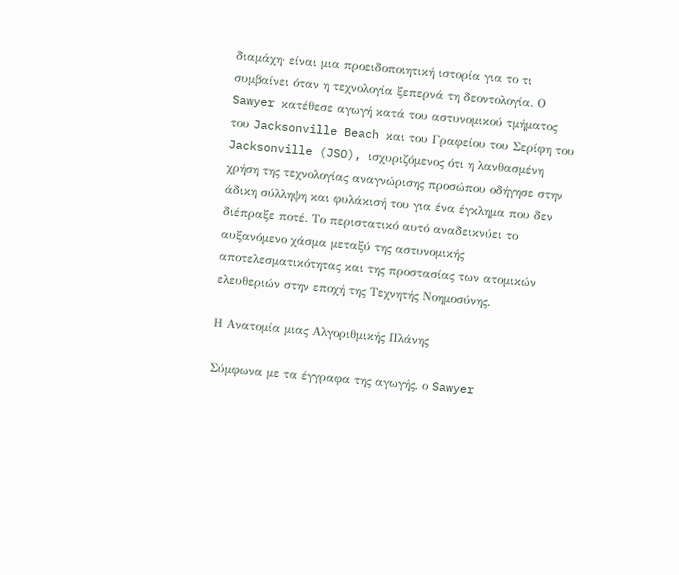διαμάχη· είναι μια προειδοποιητική ιστορία για το τι συμβαίνει όταν η τεχνολογία ξεπερνά τη δεοντολογία. Ο Sawyer κατέθεσε αγωγή κατά του αστυνομικού τμήματος του Jacksonville Beach και του Γραφείου του Σερίφη του Jacksonville (JSO), ισχυριζόμενος ότι η λανθασμένη χρήση της τεχνολογίας αναγνώρισης προσώπου οδήγησε στην άδικη σύλληψη και φυλάκισή του για ένα έγκλημα που δεν διέπραξε ποτέ. Το περιστατικό αυτό αναδεικνύει το αυξανόμενο χάσμα μεταξύ της αστυνομικής αποτελεσματικότητας και της προστασίας των ατομικών ελευθεριών στην εποχή της Τεχνητής Νοημοσύνης.

Η Ανατομία μιας Αλγοριθμικής Πλάνης

Σύμφωνα με τα έγγραφα της αγωγής, ο Sawyer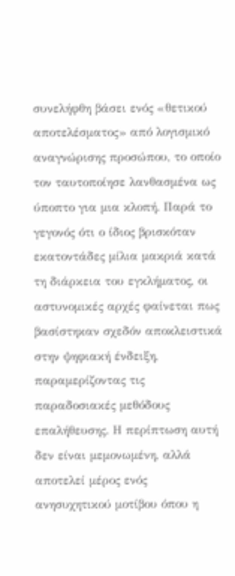συνελήφθη βάσει ενός «θετικού αποτελέσματος» από λογισμικό αναγνώρισης προσώπου, το οποίο τον ταυτοποίησε λανθασμένα ως ύποπτο για μια κλοπή. Παρά το γεγονός ότι ο ίδιος βρισκόταν εκατοντάδες μίλια μακριά κατά τη διάρκεια του εγκλήματος, οι αστυνομικές αρχές φαίνεται πως βασίστηκαν σχεδόν αποκλειστικά στην ψηφιακή ένδειξη, παραμερίζοντας τις παραδοσιακές μεθόδους επαλήθευσης. Η περίπτωση αυτή δεν είναι μεμονωμένη, αλλά αποτελεί μέρος ενός ανησυχητικού μοτίβου όπου η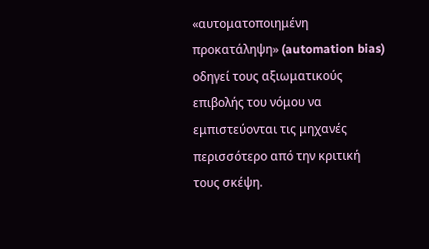«αυτοματοποιημένη προκατάληψη» (automation bias) οδηγεί τους αξιωματικούς επιβολής του νόμου να εμπιστεύονται τις μηχανές περισσότερο από την κριτική τους σκέψη.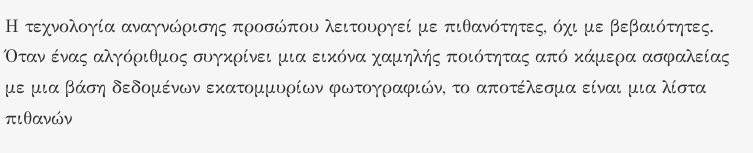Η τεχνολογία αναγνώρισης προσώπου λειτουργεί με πιθανότητες, όχι με βεβαιότητες. Όταν ένας αλγόριθμος συγκρίνει μια εικόνα χαμηλής ποιότητας από κάμερα ασφαλείας με μια βάση δεδομένων εκατομμυρίων φωτογραφιών, το αποτέλεσμα είναι μια λίστα πιθανών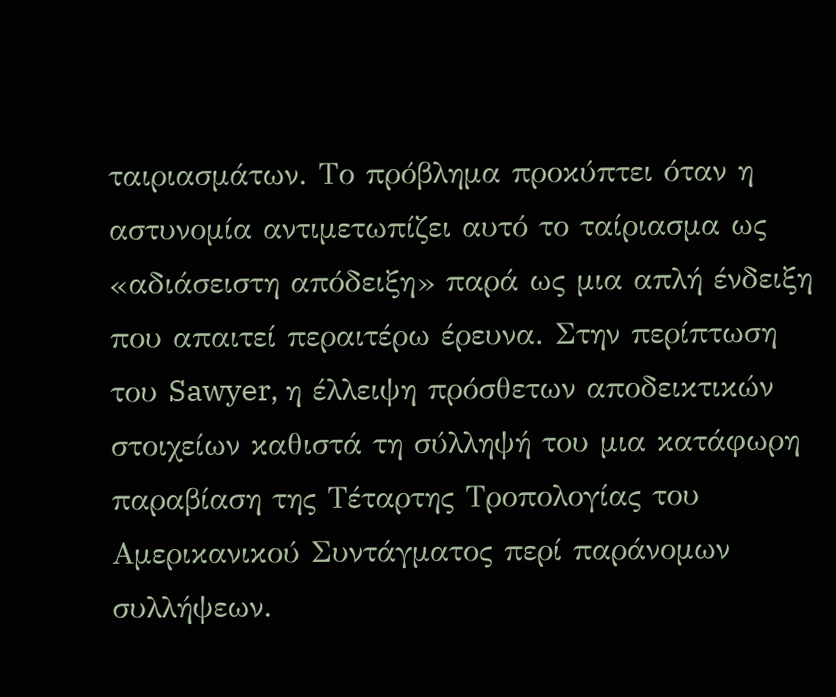ταιριασμάτων. Το πρόβλημα προκύπτει όταν η αστυνομία αντιμετωπίζει αυτό το ταίριασμα ως «αδιάσειστη απόδειξη» παρά ως μια απλή ένδειξη που απαιτεί περαιτέρω έρευνα. Στην περίπτωση του Sawyer, η έλλειψη πρόσθετων αποδεικτικών στοιχείων καθιστά τη σύλληψή του μια κατάφωρη παραβίαση της Τέταρτης Τροπολογίας του Αμερικανικού Συντάγματος περί παράνομων συλλήψεων.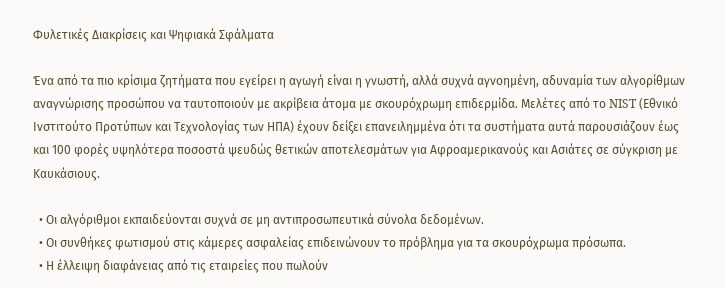Φυλετικές Διακρίσεις και Ψηφιακά Σφάλματα

Ένα από τα πιο κρίσιμα ζητήματα που εγείρει η αγωγή είναι η γνωστή, αλλά συχνά αγνοημένη, αδυναμία των αλγορίθμων αναγνώρισης προσώπου να ταυτοποιούν με ακρίβεια άτομα με σκουρόχρωμη επιδερμίδα. Μελέτες από το NIST (Εθνικό Ινστιτούτο Προτύπων και Τεχνολογίας των ΗΠΑ) έχουν δείξει επανειλημμένα ότι τα συστήματα αυτά παρουσιάζουν έως και 100 φορές υψηλότερα ποσοστά ψευδώς θετικών αποτελεσμάτων για Αφροαμερικανούς και Ασιάτες σε σύγκριση με Καυκάσιους.

  • Οι αλγόριθμοι εκπαιδεύονται συχνά σε μη αντιπροσωπευτικά σύνολα δεδομένων.
  • Οι συνθήκες φωτισμού στις κάμερες ασφαλείας επιδεινώνουν το πρόβλημα για τα σκουρόχρωμα πρόσωπα.
  • Η έλλειψη διαφάνειας από τις εταιρείες που πωλούν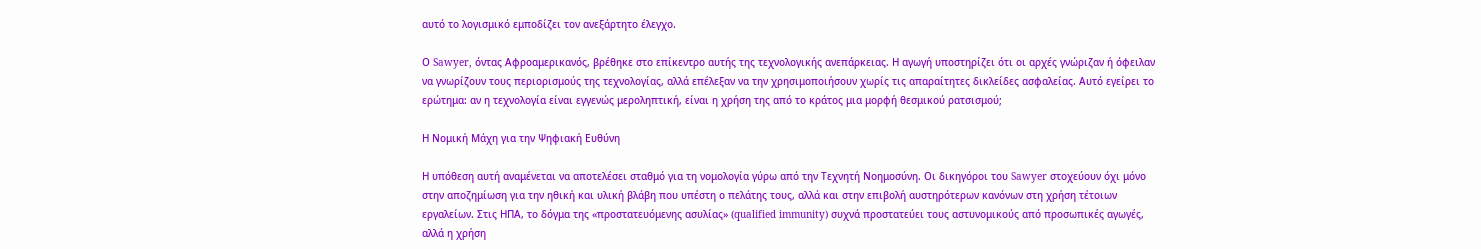αυτό το λογισμικό εμποδίζει τον ανεξάρτητο έλεγχο.

Ο Sawyer, όντας Αφροαμερικανός, βρέθηκε στο επίκεντρο αυτής της τεχνολογικής ανεπάρκειας. Η αγωγή υποστηρίζει ότι οι αρχές γνώριζαν ή όφειλαν να γνωρίζουν τους περιορισμούς της τεχνολογίας, αλλά επέλεξαν να την χρησιμοποιήσουν χωρίς τις απαραίτητες δικλείδες ασφαλείας. Αυτό εγείρει το ερώτημα: αν η τεχνολογία είναι εγγενώς μεροληπτική, είναι η χρήση της από το κράτος μια μορφή θεσμικού ρατσισμού;

Η Νομική Μάχη για την Ψηφιακή Ευθύνη

Η υπόθεση αυτή αναμένεται να αποτελέσει σταθμό για τη νομολογία γύρω από την Τεχνητή Νοημοσύνη. Οι δικηγόροι του Sawyer στοχεύουν όχι μόνο στην αποζημίωση για την ηθική και υλική βλάβη που υπέστη ο πελάτης τους, αλλά και στην επιβολή αυστηρότερων κανόνων στη χρήση τέτοιων εργαλείων. Στις ΗΠΑ, το δόγμα της «προστατευόμενης ασυλίας» (qualified immunity) συχνά προστατεύει τους αστυνομικούς από προσωπικές αγωγές, αλλά η χρήση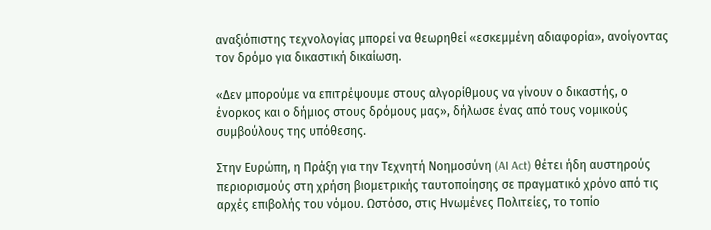αναξιόπιστης τεχνολογίας μπορεί να θεωρηθεί «εσκεμμένη αδιαφορία», ανοίγοντας τον δρόμο για δικαστική δικαίωση.

«Δεν μπορούμε να επιτρέψουμε στους αλγορίθμους να γίνουν ο δικαστής, ο ένορκος και ο δήμιος στους δρόμους μας», δήλωσε ένας από τους νομικούς συμβούλους της υπόθεσης.

Στην Ευρώπη, η Πράξη για την Τεχνητή Νοημοσύνη (AI Act) θέτει ήδη αυστηρούς περιορισμούς στη χρήση βιομετρικής ταυτοποίησης σε πραγματικό χρόνο από τις αρχές επιβολής του νόμου. Ωστόσο, στις Ηνωμένες Πολιτείες, το τοπίο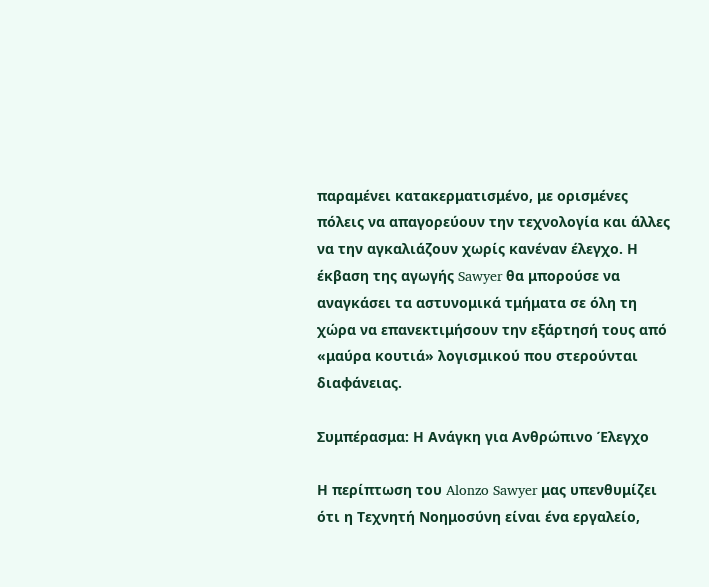παραμένει κατακερματισμένο, με ορισμένες πόλεις να απαγορεύουν την τεχνολογία και άλλες να την αγκαλιάζουν χωρίς κανέναν έλεγχο. Η έκβαση της αγωγής Sawyer θα μπορούσε να αναγκάσει τα αστυνομικά τμήματα σε όλη τη χώρα να επανεκτιμήσουν την εξάρτησή τους από «μαύρα κουτιά» λογισμικού που στερούνται διαφάνειας.

Συμπέρασμα: Η Ανάγκη για Ανθρώπινο Έλεγχο

Η περίπτωση του Alonzo Sawyer μας υπενθυμίζει ότι η Τεχνητή Νοημοσύνη είναι ένα εργαλείο,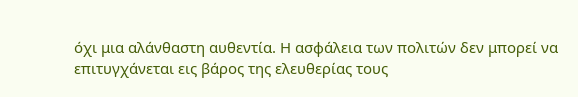όχι μια αλάνθαστη αυθεντία. Η ασφάλεια των πολιτών δεν μπορεί να επιτυγχάνεται εις βάρος της ελευθερίας τους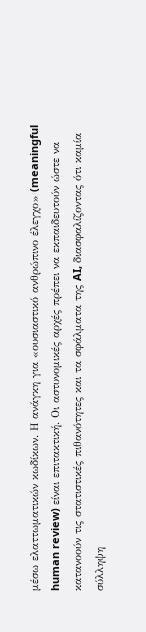μέσω ελαττωματικών κωδίκων. Η ανάγκη για «ουσιαστικό ανθρώπινο έλεγχο» (meaningful human review) είναι επιτακτική. Οι αστυνομικές αρχές πρέπει να εκπαιδευτούν ώστε να κατανοούν τις στατιστικές πιθανότητες και τα σφάλματα της AI, διασφαλίζοντας ότι καμία σύλληψη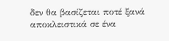δεν θα βασίζεται ποτέ ξανά αποκλειστικά σε ένα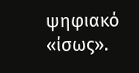ψηφιακό «ίσως».